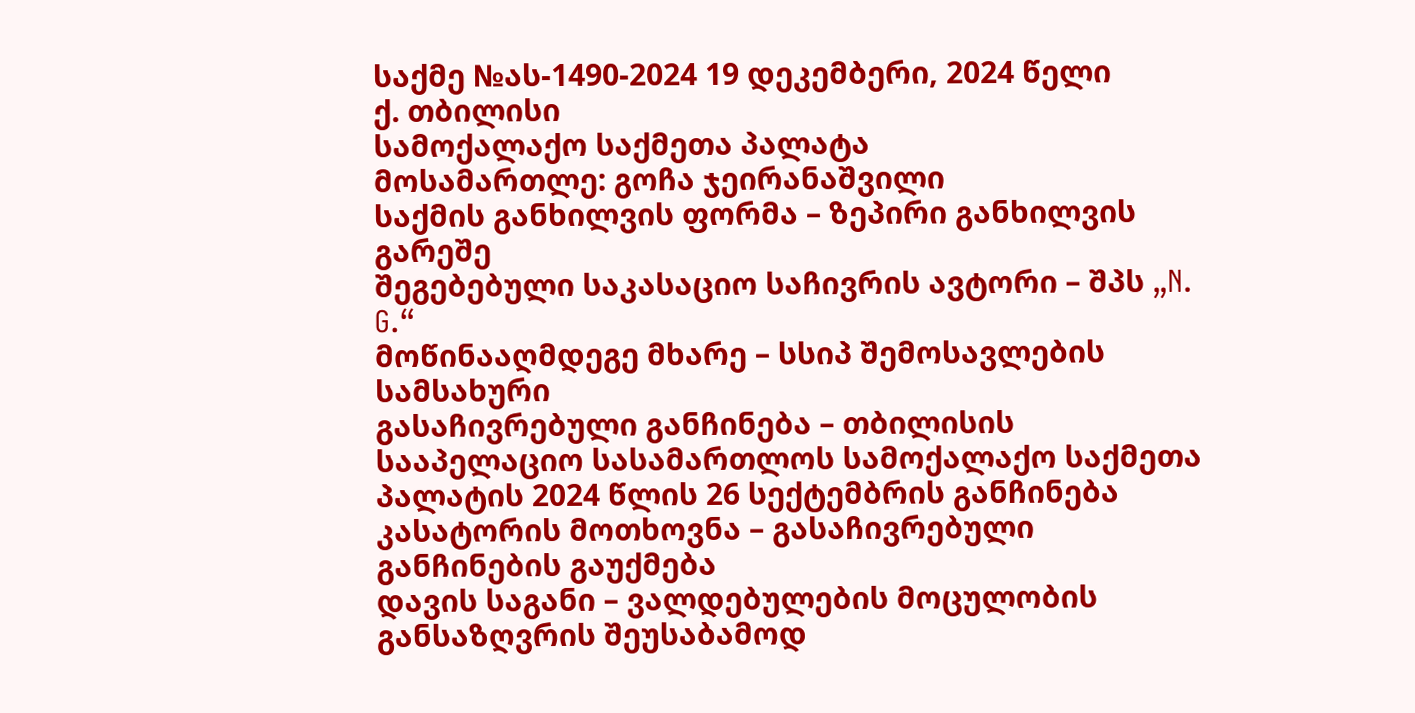საქმე №ას-1490-2024 19 დეკემბერი, 2024 წელი
ქ. თბილისი
სამოქალაქო საქმეთა პალატა
მოსამართლე: გოჩა ჯეირანაშვილი
საქმის განხილვის ფორმა – ზეპირი განხილვის გარეშე
შეგებებული საკასაციო საჩივრის ავტორი – შპს „N. G.“
მოწინააღმდეგე მხარე – სსიპ შემოსავლების სამსახური
გასაჩივრებული განჩინება – თბილისის სააპელაციო სასამართლოს სამოქალაქო საქმეთა პალატის 2024 წლის 26 სექტემბრის განჩინება
კასატორის მოთხოვნა – გასაჩივრებული განჩინების გაუქმება
დავის საგანი – ვალდებულების მოცულობის განსაზღვრის შეუსაბამოდ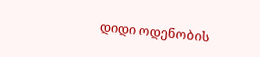დიდი ოდენობის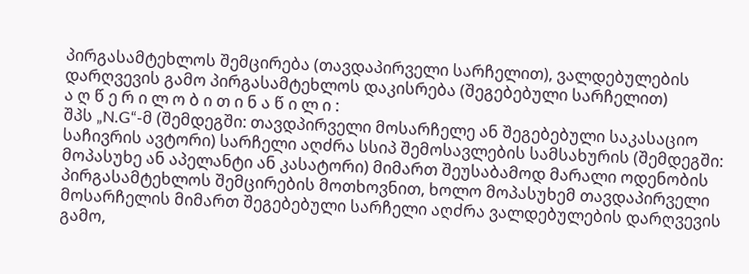პირგასამტეხლოს შემცირება (თავდაპირველი სარჩელით), ვალდებულების დარღვევის გამო პირგასამტეხლოს დაკისრება (შეგებებული სარჩელით)
ა ღ წ ე რ ი ლ ო ბ ი თ ი ნ ა წ ი ლ ი :
შპს „N.G“-მ (შემდეგში: თავდპირველი მოსარჩელე ან შეგებებული საკასაციო საჩივრის ავტორი) სარჩელი აღძრა სსიპ შემოსავლების სამსახურის (შემდეგში: მოპასუხე ან აპელანტი ან კასატორი) მიმართ შეუსაბამოდ მარალი ოდენობის პირგასამტეხლოს შემცირების მოთხოვნით, ხოლო მოპასუხემ თავდაპირველი მოსარჩელის მიმართ შეგებებული სარჩელი აღძრა ვალდებულების დარღვევის გამო,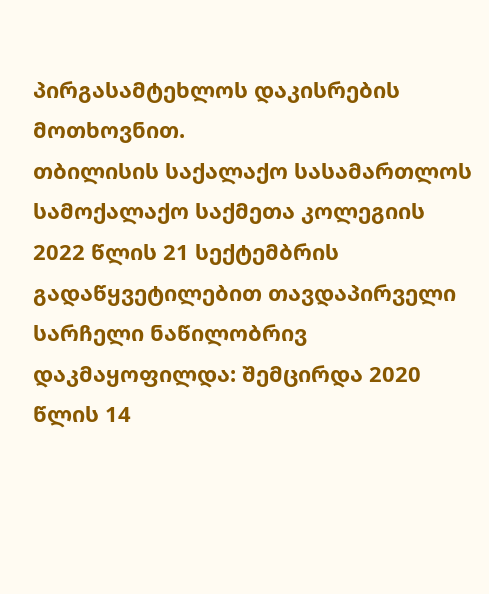პირგასამტეხლოს დაკისრების მოთხოვნით.
თბილისის საქალაქო სასამართლოს სამოქალაქო საქმეთა კოლეგიის 2022 წლის 21 სექტემბრის გადაწყვეტილებით თავდაპირველი სარჩელი ნაწილობრივ დაკმაყოფილდა: შემცირდა 2020 წლის 14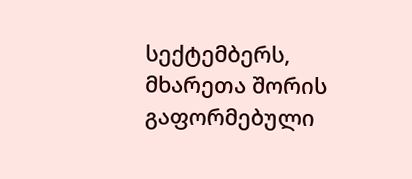სექტემბერს, მხარეთა შორის გაფორმებული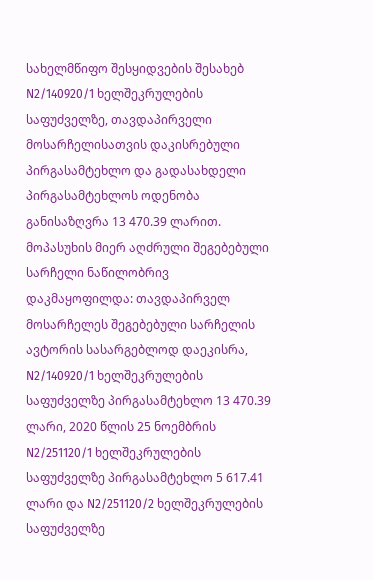სახელმწიფო შესყიდვების შესახებ N2/140920/1 ხელშეკრულების საფუძველზე, თავდაპირველი მოსარჩელისათვის დაკისრებული პირგასამტეხლო და გადასახდელი პირგასამტეხლოს ოდენობა განისაზღვრა 13 470.39 ლარით. მოპასუხის მიერ აღძრული შეგებებული სარჩელი ნაწილობრივ დაკმაყოფილდა: თავდაპირველ მოსარჩელეს შეგებებული სარჩელის ავტორის სასარგებლოდ დაეკისრა, N2/140920/1 ხელშეკრულების საფუძველზე პირგასამტეხლო 13 470.39 ლარი, 2020 წლის 25 ნოემბრის N2/251120/1 ხელშეკრულების საფუძველზე პირგასამტეხლო 5 617.41 ლარი და N2/251120/2 ხელშეკრულების საფუძველზე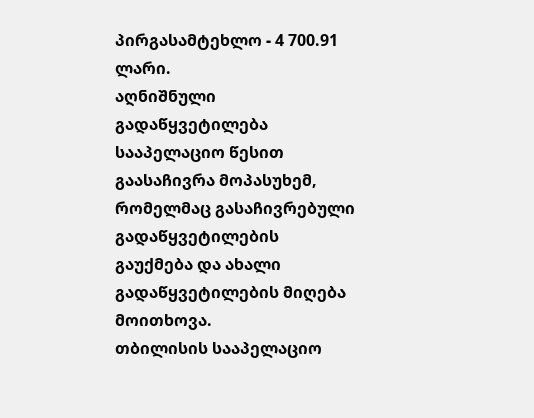პირგასამტეხლო - 4 700.91 ლარი.
აღნიშნული გადაწყვეტილება სააპელაციო წესით გაასაჩივრა მოპასუხემ, რომელმაც გასაჩივრებული გადაწყვეტილების გაუქმება და ახალი გადაწყვეტილების მიღება მოითხოვა.
თბილისის სააპელაციო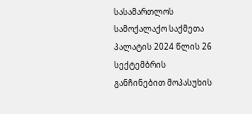სასამართლოს სამოქალაქო საქმეთა პალატის 2024 წლის 26 სექტემბრის განჩინებით მოპასუხის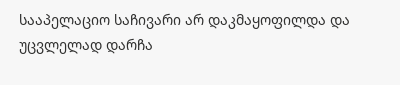სააპელაციო საჩივარი არ დაკმაყოფილდა და უცვლელად დარჩა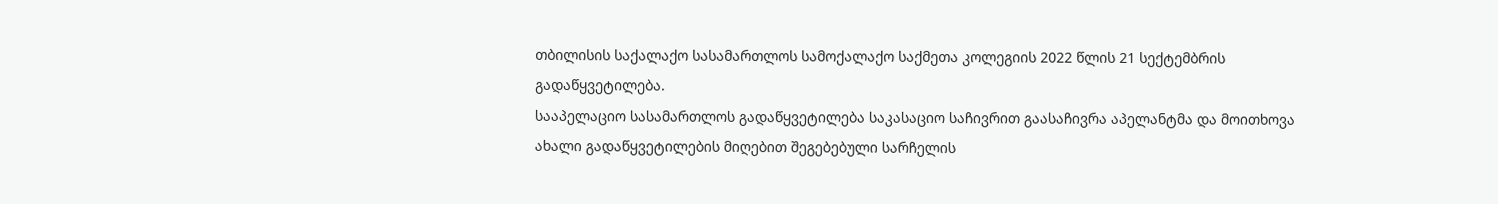თბილისის საქალაქო სასამართლოს სამოქალაქო საქმეთა კოლეგიის 2022 წლის 21 სექტემბრის გადაწყვეტილება.
სააპელაციო სასამართლოს გადაწყვეტილება საკასაციო საჩივრით გაასაჩივრა აპელანტმა და მოითხოვა ახალი გადაწყვეტილების მიღებით შეგებებული სარჩელის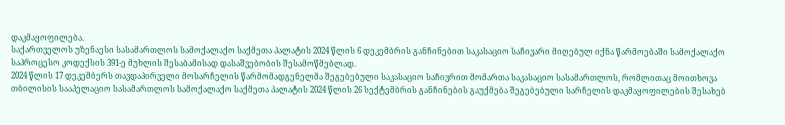დაკმაყოფილება.
საქართველოს უზენაესი სასამართლოს სამოქალაქო საქმეთა პალატის 2024 წლის 6 დეკემბრის განჩინებით საკასაციო საჩივარი მიღებულ იქნა წარმოებაში სამოქალაქო საპროცესო კოდექსის 391-ე მუხლის შესაბამისად დასაშვებობის შესამოწმებლად.
2024 წლის 17 დეკემბერს თავდაპირველი მოსარჩელის წარმომადგენელმა შეგებებული საკასაციო საჩივრით მომართა საკასაციო სასამართლოს, რომლითაც მოითხოვა თბილისის სააპელაციო სასამართლოს სამოქალაქო საქმეთა პალატის 2024 წლის 26 სექტემბრის განჩინების გაუქმება შეგებებული სარჩელის დაკმაყოფილების შესახებ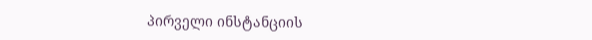პირველი ინსტანციის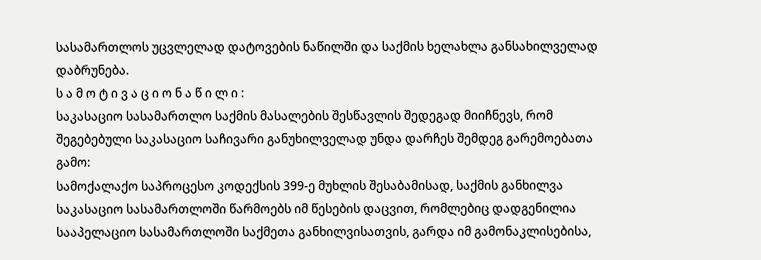სასამართლოს უცვლელად დატოვების ნაწილში და საქმის ხელახლა განსახილველად დაბრუნება.
ს ა მ ო ტ ი ვ ა ც ი ო ნ ა წ ი ლ ი :
საკასაციო სასამართლო საქმის მასალების შესწავლის შედეგად მიიჩნევს, რომ შეგებებული საკასაციო საჩივარი განუხილველად უნდა დარჩეს შემდეგ გარემოებათა გამო:
სამოქალაქო საპროცესო კოდექსის 399-ე მუხლის შესაბამისად, საქმის განხილვა საკასაციო სასამართლოში წარმოებს იმ წესების დაცვით, რომლებიც დადგენილია სააპელაციო სასამართლოში საქმეთა განხილვისათვის, გარდა იმ გამონაკლისებისა,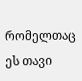რომელთაც ეს თავი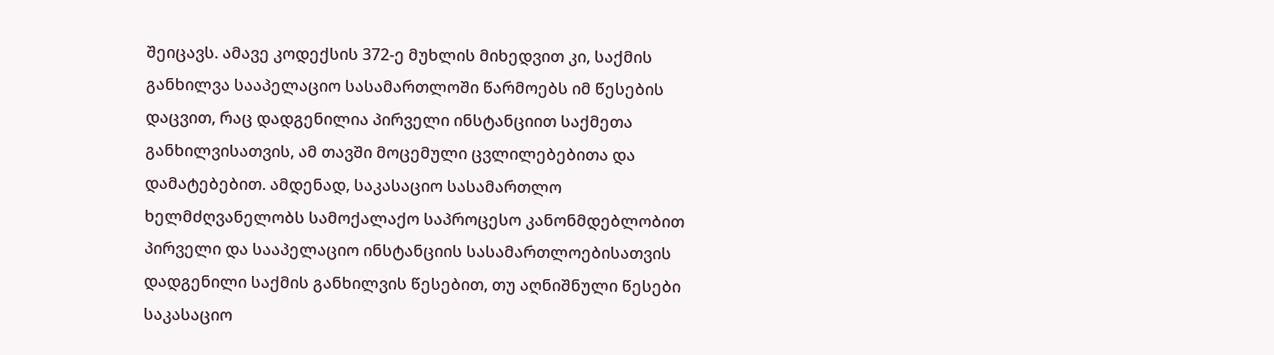შეიცავს. ამავე კოდექსის 372-ე მუხლის მიხედვით კი, საქმის განხილვა სააპელაციო სასამართლოში წარმოებს იმ წესების დაცვით, რაც დადგენილია პირველი ინსტანციით საქმეთა განხილვისათვის, ამ თავში მოცემული ცვლილებებითა და დამატებებით. ამდენად, საკასაციო სასამართლო ხელმძღვანელობს სამოქალაქო საპროცესო კანონმდებლობით პირველი და სააპელაციო ინსტანციის სასამართლოებისათვის დადგენილი საქმის განხილვის წესებით, თუ აღნიშნული წესები საკასაციო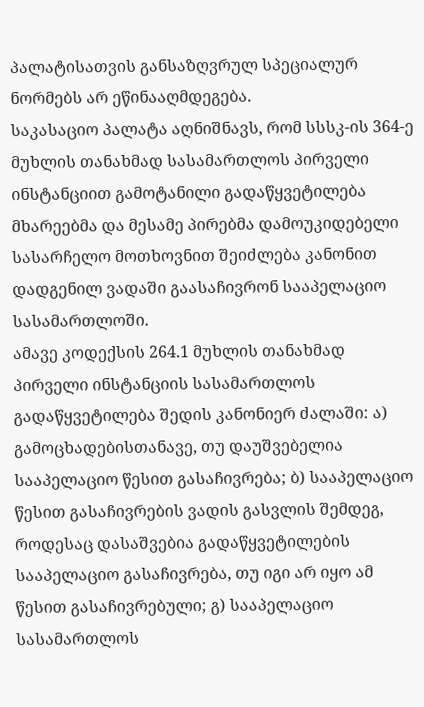პალატისათვის განსაზღვრულ სპეციალურ ნორმებს არ ეწინააღმდეგება.
საკასაციო პალატა აღნიშნავს, რომ სსსკ-ის 364-ე მუხლის თანახმად სასამართლოს პირველი ინსტანციით გამოტანილი გადაწყვეტილება მხარეებმა და მესამე პირებმა დამოუკიდებელი სასარჩელო მოთხოვნით შეიძლება კანონით დადგენილ ვადაში გაასაჩივრონ სააპელაციო სასამართლოში.
ამავე კოდექსის 264.1 მუხლის თანახმად პირველი ინსტანციის სასამართლოს გადაწყვეტილება შედის კანონიერ ძალაში: ა) გამოცხადებისთანავე, თუ დაუშვებელია სააპელაციო წესით გასაჩივრება; ბ) სააპელაციო წესით გასაჩივრების ვადის გასვლის შემდეგ, როდესაც დასაშვებია გადაწყვეტილების სააპელაციო გასაჩივრება, თუ იგი არ იყო ამ წესით გასაჩივრებული; გ) სააპელაციო სასამართლოს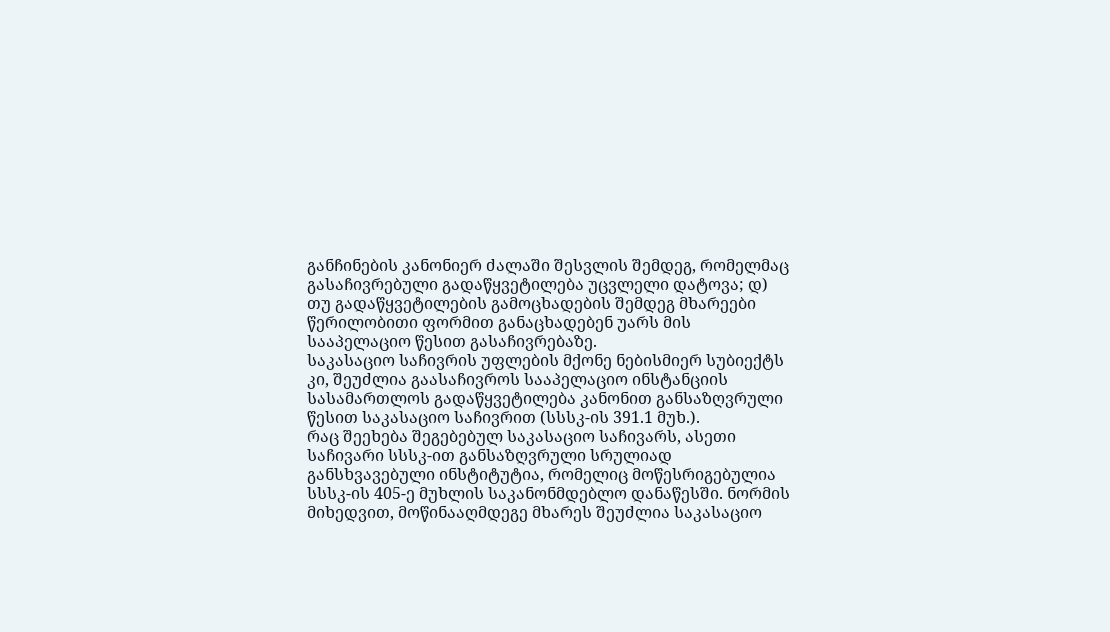განჩინების კანონიერ ძალაში შესვლის შემდეგ, რომელმაც გასაჩივრებული გადაწყვეტილება უცვლელი დატოვა; დ) თუ გადაწყვეტილების გამოცხადების შემდეგ მხარეები წერილობითი ფორმით განაცხადებენ უარს მის სააპელაციო წესით გასაჩივრებაზე.
საკასაციო საჩივრის უფლების მქონე ნებისმიერ სუბიექტს კი, შეუძლია გაასაჩივროს სააპელაციო ინსტანციის სასამართლოს გადაწყვეტილება კანონით განსაზღვრული წესით საკასაციო საჩივრით (სსსკ-ის 391.1 მუხ.).
რაც შეეხება შეგებებულ საკასაციო საჩივარს, ასეთი საჩივარი სსსკ-ით განსაზღვრული სრულიად განსხვავებული ინსტიტუტია, რომელიც მოწესრიგებულია სსსკ-ის 405-ე მუხლის საკანონმდებლო დანაწესში. ნორმის მიხედვით, მოწინააღმდეგე მხარეს შეუძლია საკასაციო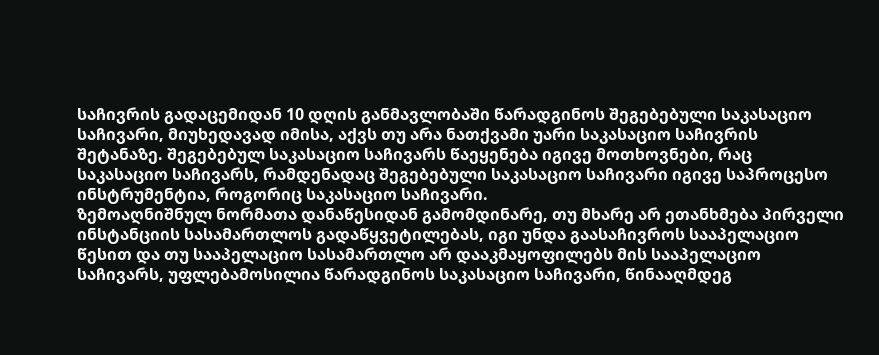საჩივრის გადაცემიდან 10 დღის განმავლობაში წარადგინოს შეგებებული საკასაციო საჩივარი, მიუხედავად იმისა, აქვს თუ არა ნათქვამი უარი საკასაციო საჩივრის შეტანაზე. შეგებებულ საკასაციო საჩივარს წაეყენება იგივე მოთხოვნები, რაც საკასაციო საჩივარს, რამდენადაც შეგებებული საკასაციო საჩივარი იგივე საპროცესო ინსტრუმენტია, როგორიც საკასაციო საჩივარი.
ზემოაღნიშნულ ნორმათა დანაწესიდან გამომდინარე, თუ მხარე არ ეთანხმება პირველი ინსტანციის სასამართლოს გადაწყვეტილებას, იგი უნდა გაასაჩივროს სააპელაციო წესით და თუ სააპელაციო სასამართლო არ დააკმაყოფილებს მის სააპელაციო საჩივარს, უფლებამოსილია წარადგინოს საკასაციო საჩივარი, წინააღმდეგ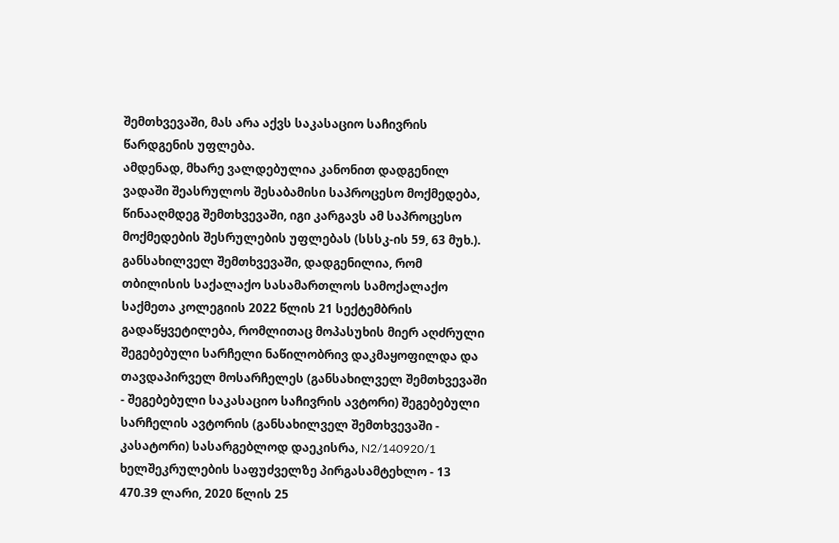შემთხვევაში, მას არა აქვს საკასაციო საჩივრის წარდგენის უფლება.
ამდენად, მხარე ვალდებულია კანონით დადგენილ ვადაში შეასრულოს შესაბამისი საპროცესო მოქმედება, წინააღმდეგ შემთხვევაში, იგი კარგავს ამ საპროცესო მოქმედების შესრულების უფლებას (სსსკ-ის 59, 63 მუხ.).
განსახილველ შემთხვევაში, დადგენილია, რომ თბილისის საქალაქო სასამართლოს სამოქალაქო საქმეთა კოლეგიის 2022 წლის 21 სექტემბრის გადაწყვეტილება, რომლითაც მოპასუხის მიერ აღძრული შეგებებული სარჩელი ნაწილობრივ დაკმაყოფილდა და თავდაპირველ მოსარჩელეს (განსახილველ შემთხვევაში - შეგებებული საკასაციო საჩივრის ავტორი) შეგებებული სარჩელის ავტორის (განსახილველ შემთხვევაში - კასატორი) სასარგებლოდ დაეკისრა, N2/140920/1 ხელშეკრულების საფუძველზე პირგასამტეხლო - 13 470.39 ლარი, 2020 წლის 25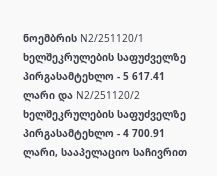ნოემბრის N2/251120/1 ხელშეკრულების საფუძველზე პირგასამტეხლო - 5 617.41 ლარი და N2/251120/2 ხელშეკრულების საფუძველზე პირგასამტეხლო - 4 700.91 ლარი, სააპელაციო საჩივრით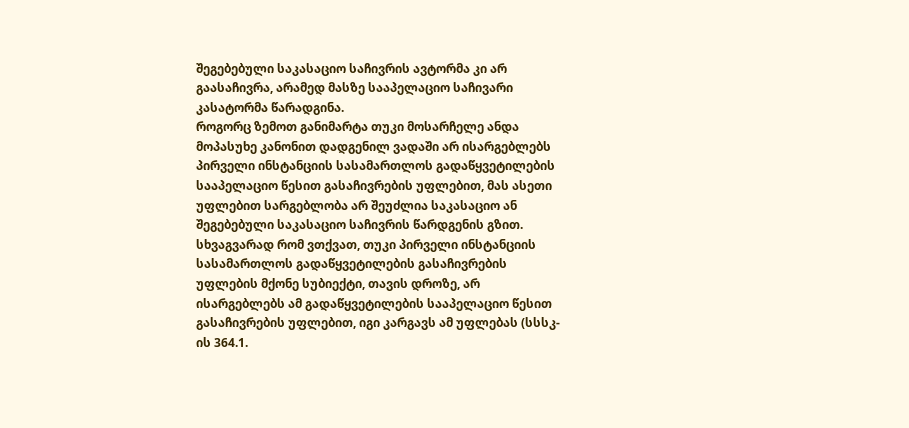შეგებებული საკასაციო საჩივრის ავტორმა კი არ გაასაჩივრა, არამედ მასზე სააპელაციო საჩივარი კასატორმა წარადგინა.
როგორც ზემოთ განიმარტა თუკი მოსარჩელე ანდა მოპასუხე კანონით დადგენილ ვადაში არ ისარგებლებს პირველი ინსტანციის სასამართლოს გადაწყვეტილების სააპელაციო წესით გასაჩივრების უფლებით, მას ასეთი უფლებით სარგებლობა არ შეუძლია საკასაციო ან შეგებებული საკასაციო საჩივრის წარდგენის გზით. სხვაგვარად რომ ვთქვათ, თუკი პირველი ინსტანციის სასამართლოს გადაწყვეტილების გასაჩივრების უფლების მქონე სუბიექტი, თავის დროზე, არ ისარგებლებს ამ გადაწყვეტილების სააპელაციო წესით გასაჩივრების უფლებით, იგი კარგავს ამ უფლებას (სსსკ-ის 364.1.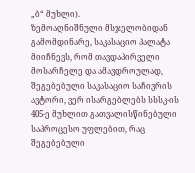„ბ“ მუხლი).
ზემოაღნიშნული მსჯელობიდან გამომდინარე, საკასაციო პალატა მიიჩნევს, რომ თავდაპირველი მოსარჩელე და ამავდროულად, შეგებებული საკასაციო საჩივრის ავტორი, ვერ ისარგებლებს სსსკ-ის 405-ე მუხლით გათვალისწინებული საპროცესო უფლებით, რაც შეგებებული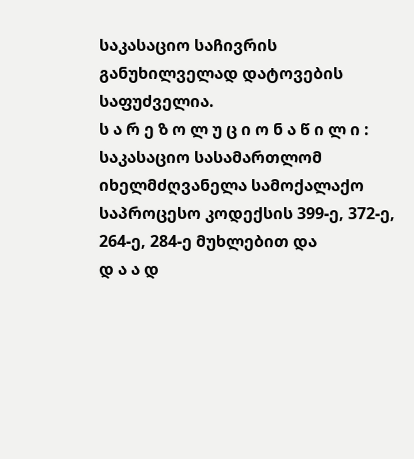საკასაციო საჩივრის განუხილველად დატოვების საფუძველია.
ს ა რ ე ზ ო ლ უ ც ი ო ნ ა წ ი ლ ი :
საკასაციო სასამართლომ იხელმძღვანელა სამოქალაქო საპროცესო კოდექსის 399-ე, 372-ე, 264-ე, 284-ე მუხლებით და
დ ა ა დ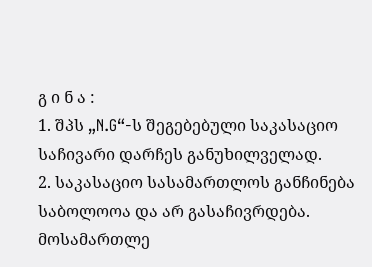გ ი ნ ა :
1. შპს „N.G“-ს შეგებებული საკასაციო საჩივარი დარჩეს განუხილველად.
2. საკასაციო სასამართლოს განჩინება საბოლოოა და არ გასაჩივრდება.
მოსამართლე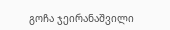გოჩა ჯეირანაშვილი